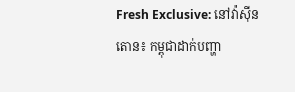Fresh Exclusive: នៅវ៉ាស៊ីនតោន៖ កម្ពុជាដាក់បញ្ហា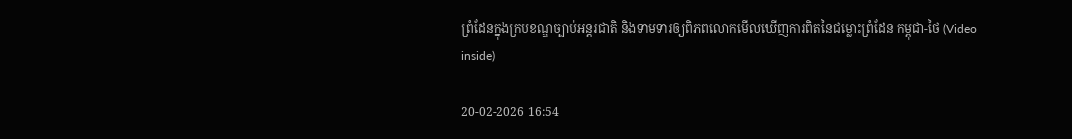ព្រំដែនក្នុងក្របខណ្ឌច្បាប់អន្តរជាតិ និងទាមទារឲ្យពិភពលោកមើលឃើញការពិតនៃជម្លោះព្រំដែន កម្ពុជា-ថៃ (Video inside)

20-02-2026 16:54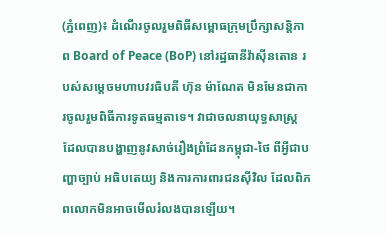(ភ្នំពេញ)៖ ដំណើរចូលរួមពិធីសម្ពោធក្រុមប្រឹក្សាសន្តិភាព Board of Peace (BoP) នៅរដ្ឋធានីវ៉ាស៊ីនតោន របស់សម្តេចមហាបវរធិបតី ហ៊ុន ម៉ាណែត មិនមែនជាការចូលរួមពិធីការទូតធម្មតាទេ។ វាជាចលនាយុទ្ធសាស្ត្រ ដែលបានបង្ហាញនូវសាច់រឿងព្រំដែនកម្ពុជា-ថៃ ពីអ្វីជាបញ្ហាច្បាប់ អធិបតេយ្យ និងការការពារជនស៊ីវិល ដែលពិភពលោកមិនអាចមើលរំលងបានឡើយ។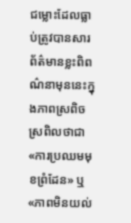ជម្លោះដែលធ្លាប់ត្រូវបានសារព័ត៌មានខ្លះពិពណ៌នាមុននេះក្នុងភាពស្រពិចស្រពិលថាជា «ការប្រឈមមុខព្រំដែន» ឬ «ភាពមិនយល់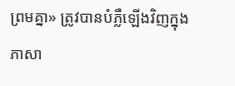ព្រមគ្នា» ត្រូវបានបំភ្លឺឡើងវិញក្នុងភាសា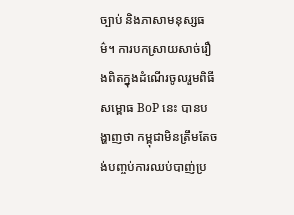ច្បាប់ និងភាសាមនុស្សធម៌។ ការបកស្រាយសាច់រឿងពិតក្នុងដំណើរចូលរួមពិធីសម្ពោធ BoP នេះ បានបង្ហាញថា កម្ពុជាមិនត្រឹមតែចង់បញ្ចប់ការឈប់បាញ់ប្រ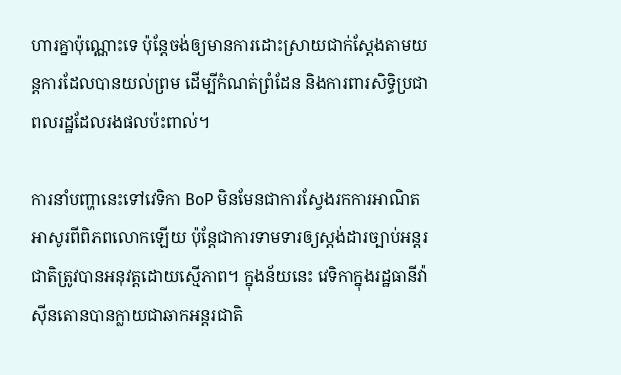ហារគ្នាប៉ុណ្ណោះទេ ប៉ុន្តែចង់ឲ្យមានការដោះស្រាយជាក់ស្តែងតាមយន្តការដែលបានយល់ព្រម ដើម្បីកំណត់ព្រំដែន និងការពារសិទ្ធិប្រជាពលរដ្ឋដែលរងផលប៉ះពាល់។

ការនាំបញ្ហានេះទៅវេទិកា BoP មិនមែនជាការស្វែងរកការអាណិតអាសូរពីពិភពលោកឡើយ ប៉ុន្តែជាការទាមទារឲ្យស្តង់ដារច្បាប់អន្តរជាតិត្រូវបានអនុវត្តដោយស្មើភាព។ ក្នុងន័យនេះ វេទិកាក្នុងរដ្ឋធានីវ៉ាស៊ីនតោនបានក្លាយជាឆាកអន្តរជាតិ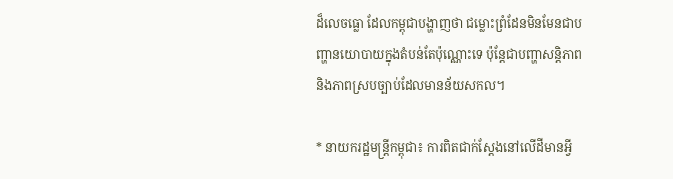ដ៏លេចធ្លោ ដែលកម្ពុជាបង្ហាញថា ជម្លោះព្រំដែនមិនមែនជាបញ្ហានយោបាយក្នុងតំបន់តែប៉ុណ្ណោះទេ ប៉ុន្តែជាបញ្ហាសន្តិភាព និងភាពស្របច្បាប់ដែលមានន័យសកល។

* នាយករដ្ឋមន្ត្រីកម្ពុជា៖ ការពិតជាក់ស្តែងនៅលើដីមានអ្វី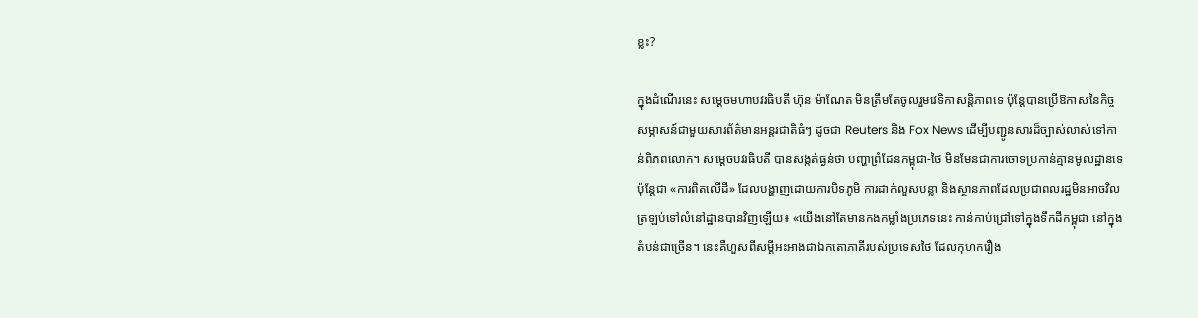ខ្លះ?

ក្នុងដំណើរនេះ សម្តេចមហាបវរធិបតី ហ៊ុន ម៉ាណែត មិនត្រឹមតែចូលរួមវេទិកាសន្តិភាពទេ ប៉ុន្តែបានប្រើឱកាសនៃកិច្ចសម្ភាសន៍ជាមួយសារព័ត៌មានអន្តរជាតិធំៗ ដូចជា Reuters និង Fox News ដើម្បីបញ្ជូនសារដ៏ច្បាស់លាស់ទៅកាន់ពិភពលោក។ សម្តេចបវរធិបតី បានសង្កត់ធ្ងន់ថា បញ្ហាព្រំដែនកម្ពុជា-ថៃ មិនមែនជាការចោទប្រកាន់គ្មានមូលដ្ឋានទេ ប៉ុន្តែជា «ការពិតលើដី» ដែលបង្ហាញដោយការបិទភូមិ ការដាក់លួសបន្លា និងស្ថានភាពដែលប្រជាពលរដ្ឋមិនអាចវិលត្រឡប់ទៅលំនៅដ្ឋានបានវិញឡើយ៖ «យើងនៅតែមានកងកម្លាំងប្រភេទនេះ កាន់កាប់ជ្រៅទៅក្នុងទឹកដីកម្ពុជា នៅក្នុងតំបន់ជាច្រើន។ នេះគឺហួសពីសម្តីអះអាងជាឯកតោភាគីរបស់ប្រទេសថៃ ដែលកុហករឿង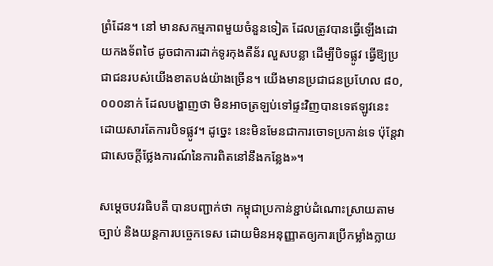ព្រំដែន។ នៅ មានសកម្មភាពមួយចំនួនទៀត ដែលត្រូវបានធ្វើឡើងដោយកងទ័ពថៃ ដូចជាការដាក់ទូរកុងតឺន័រ លួសបន្លា ដើម្បីបិទផ្លូវ ធ្វើឱ្យប្រជាជនរបស់យើងខាតបង់យ៉ាងច្រើន។ យើងមានប្រជាជនប្រហែល ៨០,០០០នាក់ ដែលបង្ហាញថា មិនអាចត្រឡប់ទៅផ្ទះវិញបានទេឥឡូវនេះ ដោយសារតែការបិទផ្លូវ។ ដូច្នេះ នេះមិនមែនជាការចោទប្រកាន់ទេ ប៉ុន្តែវាជាសេចក្តីថ្លែងការណ៍នៃការពិតនៅនឹងកន្លែង»។

សម្តេចបវរធិបតី បានបញ្ជាក់ថា កម្ពុជាប្រកាន់ខ្ជាប់ដំណោះស្រាយតាមច្បាប់ និងយន្តការបច្ចេកទេស ដោយមិនអនុញ្ញាតឲ្យការប្រើកម្លាំងក្លាយ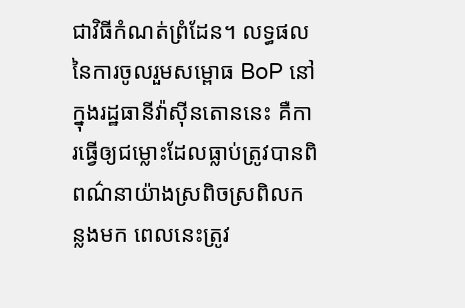ជាវិធីកំណត់ព្រំដែន។ លទ្ធផលនៃការចូលរួមសម្ពោធ BoP នៅក្នុងរដ្ឋធានីវ៉ាស៊ីនតោននេះ គឺការធ្វើឲ្យជម្លោះដែលធ្លាប់ត្រូវបានពិពណ៌នាយ៉ាងស្រពិចស្រពិលកន្លងមក ពេលនេះត្រូវ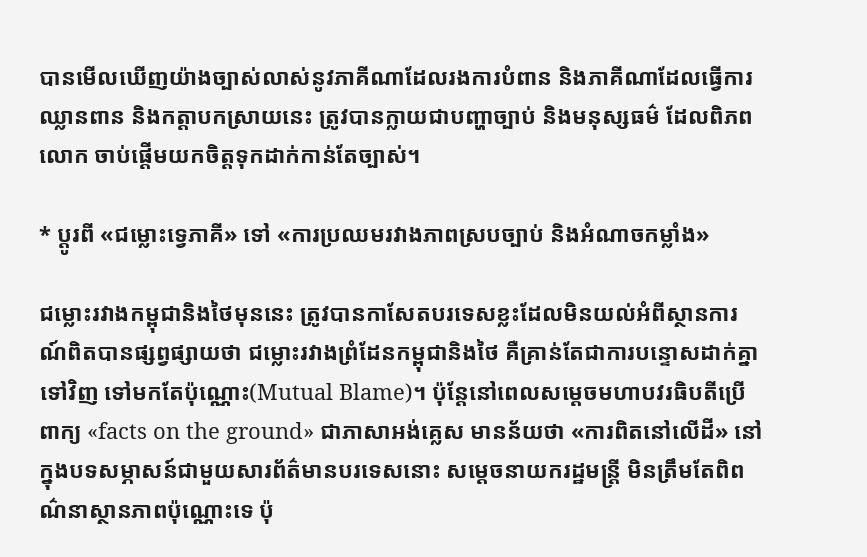បានមើលឃើញយ៉ាងច្បាស់លាស់នូវភាគីណាដែលរងការបំពាន និងភាគីណាដែលធ្វើការឈ្លានពាន និងកត្តាបកស្រាយនេះ ត្រូវបានក្លាយជាបញ្ហាច្បាប់ និងមនុស្សធម៌ ដែលពិភពលោក ចាប់ផ្តើមយកចិត្តទុកដាក់កាន់តែច្បាស់។

* ប្តូរពី «ជម្លោះទ្វេភាគី» ទៅ «ការប្រឈមរវាងភាពស្របច្បាប់ និងអំណាចកម្លាំង»

ជម្លោះរវាងកម្ពុជានិងថៃមុននេះ ត្រូវបានកាសែតបរទេសខ្លះដែលមិនយល់អំពីស្ថានការណ៍ពិតបានផ្សព្វផ្សាយថា ជម្លោះរវាងព្រំដែនកម្ពុជានិងថៃ គឺគ្រាន់តែជាការបន្ទោសដាក់គ្នាទៅវិញ ទៅមកតែប៉ុណ្ណោះ(Mutual Blame)។ ប៉ុន្តែនៅពេលសម្តេចមហាបវរធិបតីប្រើពាក្យ «facts on the ground» ជាភាសាអង់គ្លេស មានន័យថា «ការពិតនៅលើដី» នៅក្នុងបទសម្ភាសន៍ជាមួយសារព័ត៌មានបរទេសនោះ សម្តេចនាយករដ្ឋមន្ត្រី មិនត្រឹមតែពិពណ៌នាស្ថានភាពប៉ុណ្ណោះទេ ប៉ុ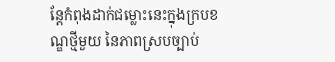ន្តែកំពុងដាក់ជម្លោះនេះក្នុងក្របខណ្ឌថ្មីមួយ នៃភាពស្របច្បាប់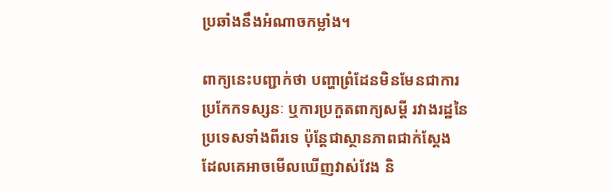ប្រឆាំងនឹងអំណាចកម្លាំង។

ពាក្យនេះបញ្ជាក់ថា បញ្ហាព្រំដែនមិនមែនជាការប្រកែកទស្សនៈ ឬការប្រកួតពាក្យសម្តី រវាងរដ្ឋនៃប្រទេសទាំងពីរទេ ប៉ុន្តែជាស្ថានភាពជាក់ស្តែង ដែលគេអាចមើលឃើញវាស់វែង និ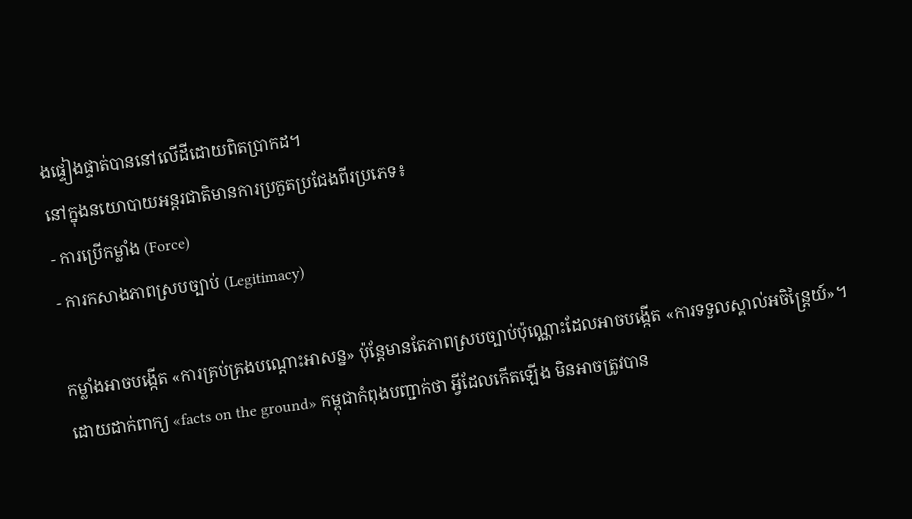ងផ្ទៀងផ្ទាត់បាននៅលើដីដោយពិតប្រាកដ។
នៅក្នុងនយោបាយអន្តរជាតិមានការប្រកួតប្រជែងពីរប្រភេទ៖
- ការប្រើកម្លាំង (Force)
- ការកសាងភាពស្របច្បាប់ (Legitimacy)

កម្លាំងអាចបង្កើត «ការគ្រប់គ្រងបណ្តោះអាសន្ន» ប៉ុន្តែមានតែភាពស្របច្បាប់ប៉ុណ្ណោះដែលអាចបង្កើត «ការទទួលស្គាល់អចិន្ត្រៃយ៍»។ ដោយដាក់ពាក្យ «facts on the ground» កម្ពុជាកំពុងបញ្ជាក់ថា អ្វីដែលកើតឡើង មិនអាចត្រូវបាន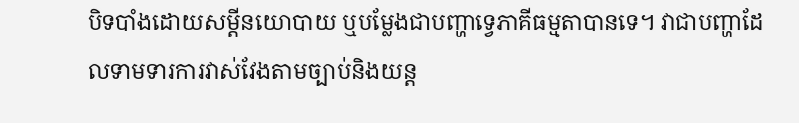បិទបាំងដោយសម្តីនយោបាយ ឬបម្លែងជាបញ្ហាទ្វេភាគីធម្មតាបានទេ។ វាជាបញ្ហាដែលទាមទារការវាស់វែងតាមច្បាប់និងយន្ត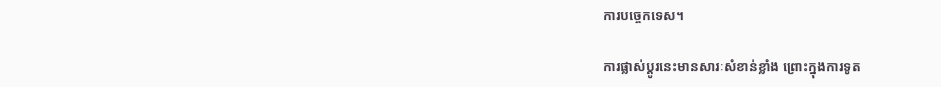ការបច្ចេកទេស។

ការផ្លាស់ប្តូរនេះមានសារៈសំខាន់ខ្លាំង ព្រោះក្នុងការទូត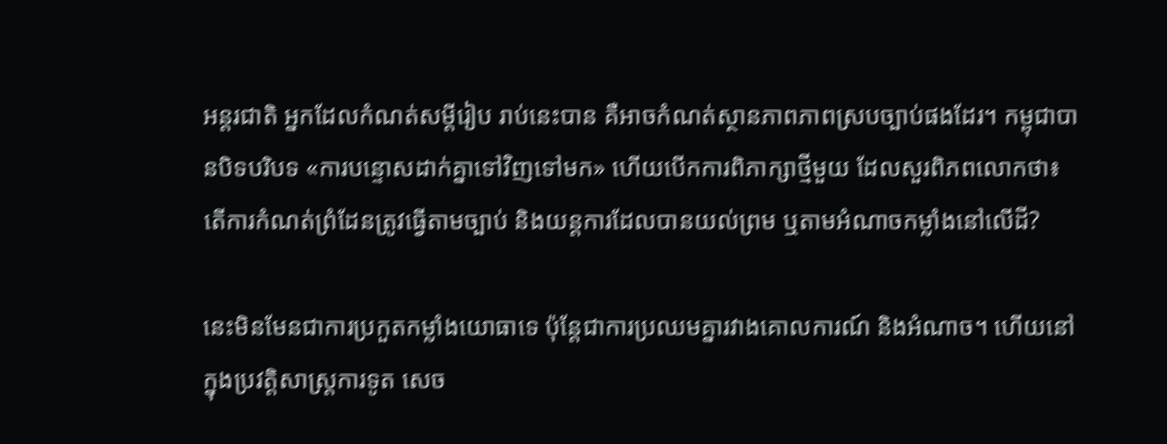អន្តរជាតិ អ្នកដែលកំណត់សម្តីរៀប រាប់នេះបាន គឺអាចកំណត់ស្ថានភាពភាពស្របច្បាប់ផងដែរ។ កម្ពុជាបានបិទបរិបទ «ការបន្ទោសដាក់គ្នាទៅវិញទៅមក» ហើយបើកការពិភាក្សាថ្មីមួយ ដែលសួរពិភពលោកថា៖ តើការកំណត់ព្រំដែនត្រូវធ្វើតាមច្បាប់ និងយន្តការដែលបានយល់ព្រម ឬតាមអំណាចកម្លាំងនៅលើដី?

នេះមិនមែនជាការប្រកួតកម្លាំងយោធាទេ ប៉ុន្តែជាការប្រឈមគ្នារវាងគោលការណ៍ និងអំណាច។ ហើយនៅក្នុងប្រវត្តិសាស្ត្រការទូត សេច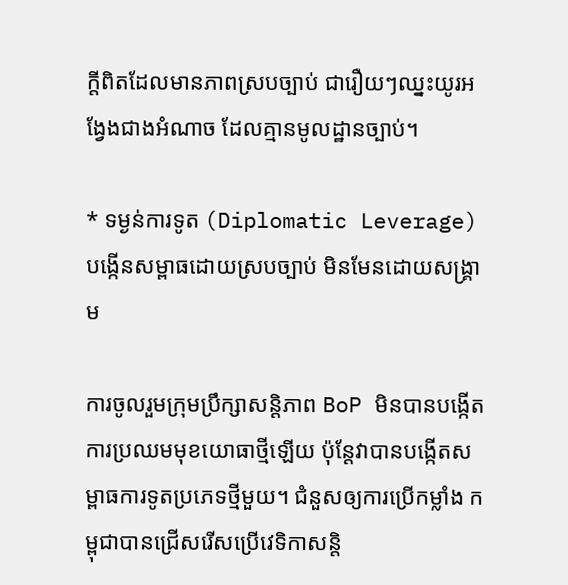ក្តីពិតដែលមានភាពស្របច្បាប់ ជារឿយៗឈ្នះយូរអង្វែងជាងអំណាច ដែលគ្មានមូលដ្ឋានច្បាប់។

* ទម្ងន់ការទូត (Diplomatic Leverage) បង្កើនសម្ពាធដោយស្របច្បាប់ មិនមែនដោយសង្គ្រាម

ការចូលរួមក្រុមប្រឹក្សាសន្តិភាព BoP មិនបានបង្កើតការប្រឈមមុខយោធាថ្មីឡើយ ប៉ុន្តែវាបានបង្កើតសម្ពាធការទូតប្រភេទថ្មីមួយ។ ជំនួសឲ្យការប្រើកម្លាំង កម្ពុជាបានជ្រើសរើសប្រើវេទិកាសន្តិ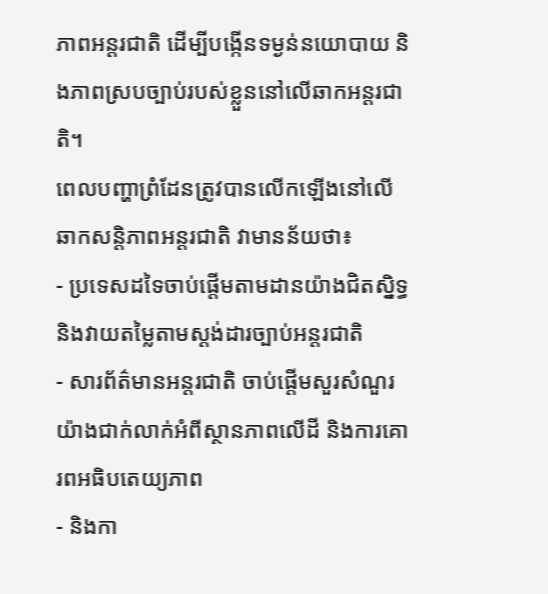ភាពអន្តរជាតិ ដើម្បីបង្កើនទម្ងន់នយោបាយ និងភាពស្របច្បាប់របស់ខ្លួននៅលើឆាកអន្តរជាតិ។
ពេលបញ្ហាព្រំដែនត្រូវបានលើកឡើងនៅលើឆាកសន្តិភាពអន្តរជាតិ វាមានន័យថា៖
- ប្រទេសដទៃចាប់ផ្តើមតាមដានយ៉ាងជិតស្និទ្ធ និងវាយតម្លៃតាមស្តង់ដារច្បាប់អន្តរជាតិ
- សារព័ត៌មានអន្តរជាតិ ចាប់ផ្តើមសួរសំណួរយ៉ាងជាក់លាក់អំពីស្ថានភាពលើដី និងការគោរពអធិបតេយ្យភាព
- និងកា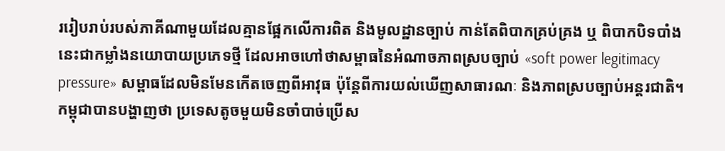ររៀបរាប់របស់ភាគីណាមួយដែលគ្មានផ្អែកលើការពិត និងមូលដ្ឋានច្បាប់ កាន់តែពិបាកគ្រប់គ្រង ឬ ពិបាកបិទបាំង
នេះជាកម្លាំងនយោបាយប្រភេទថ្មី ដែលអាចហៅថាសម្ពាធនៃអំណាចភាពស្របច្បាប់ «soft power legitimacy pressure» សម្ពាធដែលមិនមែនកើតចេញពីអាវុធ ប៉ុន្តែពីការយល់ឃើញសាធារណៈ និងភាពស្របច្បាប់អន្តរជាតិ។
កម្ពុជាបានបង្ហាញថា ប្រទេសតូចមួយមិនចាំបាច់ប្រើស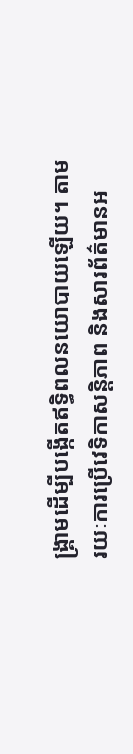ង្គ្រាមដើម្បីបង្កើតឥទ្ធិពលនយោបាយឡើយ។ តាមរយៈការប្រើវេទិកាសន្តិភាព និងសារព័ត៌មានអ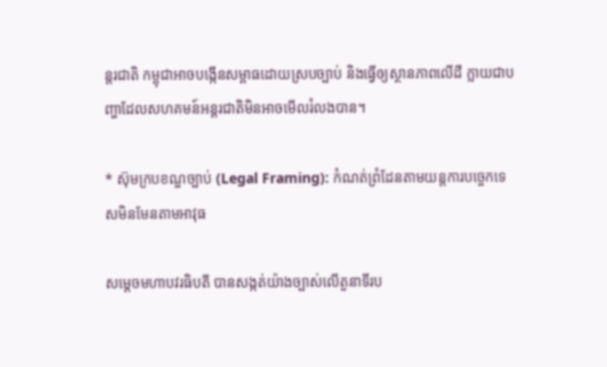ន្តរជាតិ កម្ពុជាអាចបង្កើនសម្ពាធដោយស្របច្បាប់ និងធ្វើឲ្យស្ថានភាពលើដី ក្លាយជាបញ្ហាដែលសហគមន៍អន្តរជាតិមិនអាចមើលរំលងបាន។

* ស៊ុមក្របខណ្ឌច្បាប់ (Legal Framing): កំណត់ព្រំដែនតាមយន្តការបច្ចេកទេសមិនមែនតាមអាវុធ

សម្តេចមហាបវរធិបតី បានសង្កត់យ៉ាងច្បាស់លើតួនាទីរប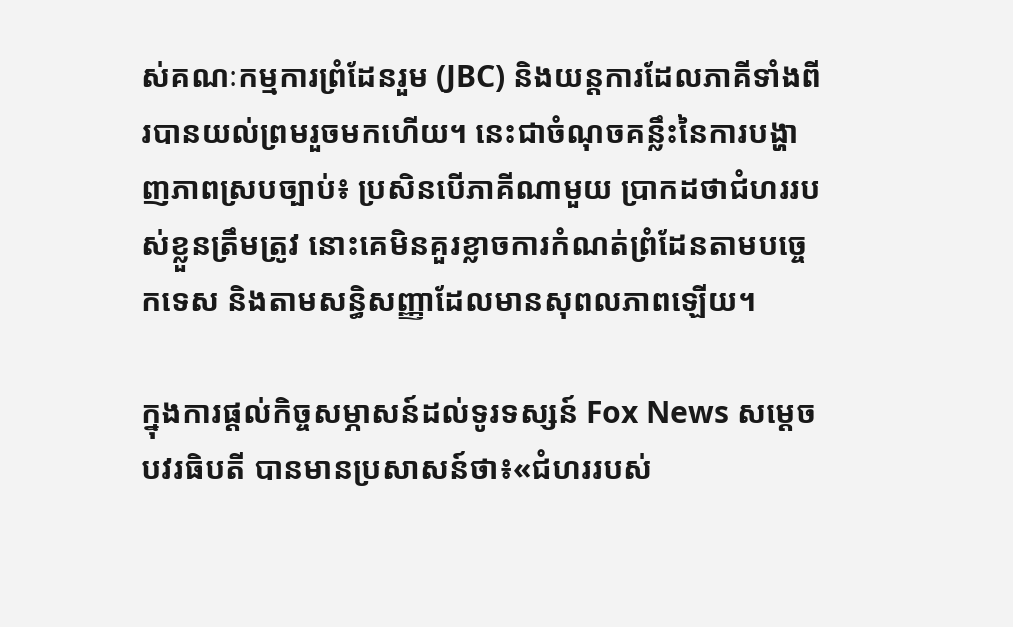ស់គណៈកម្មការព្រំដែនរួម (JBC) និងយន្តការដែលភាគីទាំងពីរបានយល់ព្រមរួចមកហើយ។ នេះជាចំណុចគន្លឹះនៃការបង្ហាញភាពស្របច្បាប់៖ ប្រសិនបើភាគីណាមួយ ប្រាកដថាជំហររបស់ខ្លួនត្រឹមត្រូវ នោះគេមិនគួរខ្លាចការកំណត់ព្រំដែនតាមបច្ចេកទេស និងតាមសន្ធិសញ្ញាដែលមានសុពលភាពឡើយ។

ក្នុងការផ្តល់កិច្ចសម្ភាសន៍ដល់ទូរទស្សន៍ Fox News សម្តេចបវរធិបតី បានមានប្រសាសន៍ថា៖«ជំហររបស់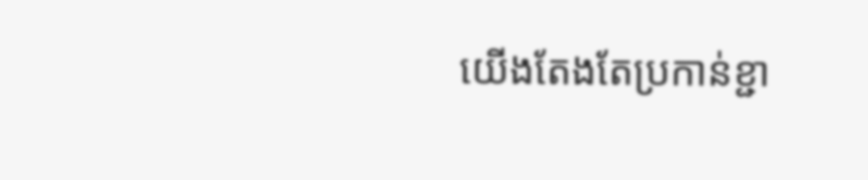យើងតែងតែប្រកាន់ខ្ជា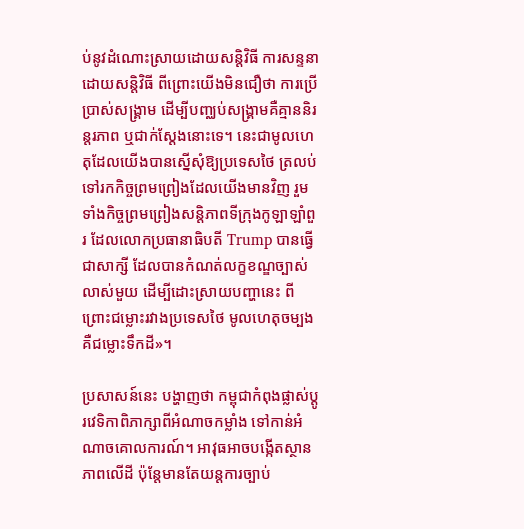ប់នូវដំណោះស្រាយដោយសន្តិវិធី ការសន្ទនាដោយសន្តិវិធី ពីព្រោះយើងមិនជឿថា ការប្រើប្រាស់សង្គ្រាម ដើម្បីបញ្ឈប់សង្គ្រាមគឺគ្មាននិរន្តរភាព ឬជាក់ស្តែងនោះទេ។ នេះជាមូលហេតុដែលយើងបានស្នើសុំឱ្យប្រទេសថៃ ត្រលប់ទៅរកកិច្ចព្រមព្រៀងដែលយើងមានវិញ រួមទាំងកិច្ចព្រមព្រៀងសន្តិភាពទីក្រុងកូឡាឡាំពួរ ដែលលោកប្រធានាធិបតី Trump បានធ្វើជាសាក្សី ដែលបានកំណត់លក្ខខណ្ឌច្បាស់លាស់មួយ ដើម្បីដោះស្រាយបញ្ហានេះ ពីព្រោះជម្លោះរវាងប្រទេសថៃ មូលហេតុចម្បងគឺជម្លោះទឹកដី»។

ប្រសាសន៍នេះ បង្ហាញថា កម្ពុជាកំពុងផ្លាស់ប្តូរវេទិកាពិភាក្សាពីអំណាចកម្លាំង ទៅកាន់អំណាចគោលការណ៍។ អាវុធអាចបង្កើតស្ថានភាពលើដី ប៉ុន្តែមានតែយន្តការច្បាប់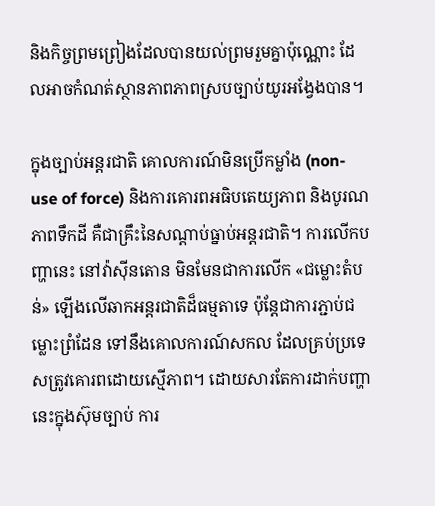និងកិច្ចព្រមព្រៀងដែលបានយល់ព្រមរួមគ្នាប៉ុណ្ណោះ ដែលអាចកំណត់ស្ថានភាពភាពស្របច្បាប់យូរអង្វែងបាន។

ក្នុងច្បាប់អន្តរជាតិ គោលការណ៍មិនប្រើកម្លាំង (non-use of force) និងការគោរពអធិបតេយ្យភាព និងបូរណភាពទឹកដី គឺជាគ្រឹះនៃសណ្តាប់ធ្នាប់អន្តរជាតិ។ ការលើកបញ្ហានេះ នៅវ៉ាស៊ីនតោន មិនមែនជាការលើក «ជម្លោះតំបន់» ឡើងលើឆាកអន្តរជាតិដ៏ធម្មតាទេ ប៉ុន្តែជាការភ្ជាប់ជម្លោះព្រំដែន ទៅនឹងគោលការណ៍សកល ដែលគ្រប់ប្រទេសត្រូវគោរពដោយស្មើភាព។ ដោយសារតែការដាក់បញ្ហានេះក្នុងស៊ុមច្បាប់ ការ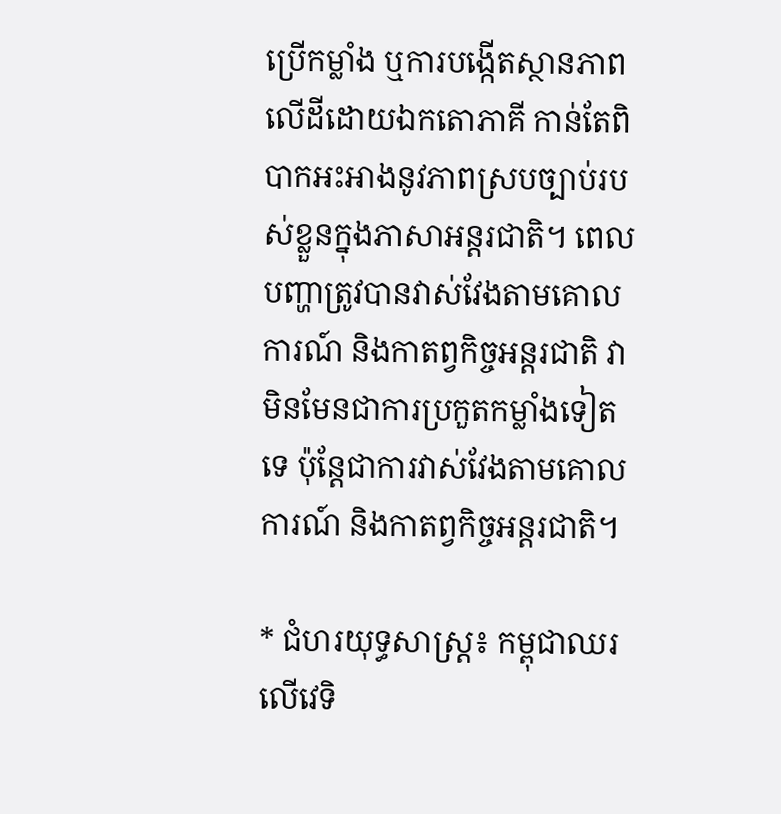ប្រើកម្លាំង ឬការបង្កើតស្ថានភាពលើដីដោយឯកតោភាគី កាន់តែពិបាកអះអាងនូវភាពស្របច្បាប់របស់ខ្លួនក្នុងភាសាអន្តរជាតិ។ ពេលបញ្ហាត្រូវបានវាស់វែងតាមគោលការណ៍ និងកាតព្វកិច្ចអន្តរជាតិ វាមិនមែនជាការប្រកួតកម្លាំងទៀតទេ ប៉ុន្តែជាការវាស់វែងតាមគោលការណ៍ និងកាតព្វកិច្ចអន្តរជាតិ។

* ជំហរយុទ្ធសាស្ត្រ៖ កម្ពុជាឈរលើវេទិ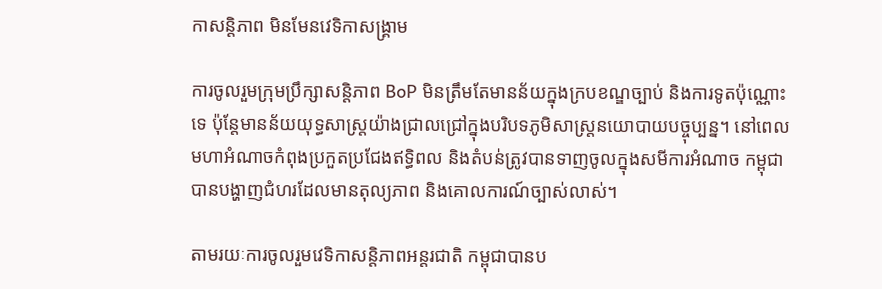កាសន្តិភាព មិនមែនវេទិកាសង្គ្រាម

ការចូលរួមក្រុមប្រឹក្សាសន្តិភាព BoP មិនត្រឹមតែមានន័យក្នុងក្របខណ្ឌច្បាប់ និងការទូតប៉ុណ្ណោះទេ ប៉ុន្តែមានន័យយុទ្ធសាស្ត្រយ៉ាងជ្រាលជ្រៅក្នុងបរិបទភូមិសាស្ត្រនយោបាយបច្ចុប្បន្ន។ នៅពេលមហាអំណាចកំពុងប្រកួតប្រជែងឥទ្ធិពល និងតំបន់ត្រូវបានទាញចូលក្នុងសមីការអំណាច កម្ពុជាបានបង្ហាញជំហរដែលមានតុល្យភាព និងគោលការណ៍ច្បាស់លាស់។

តាមរយៈការចូលរួមវេទិកាសន្តិភាពអន្តរជាតិ កម្ពុជាបានប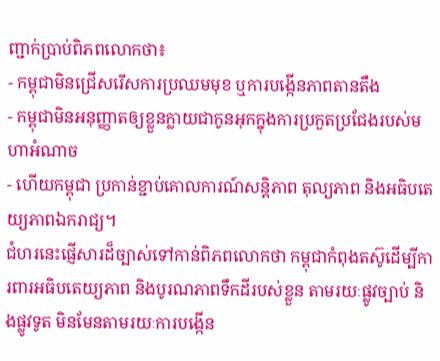ញ្ជាក់ប្រាប់ពិភពលោកថា៖
- កម្ពុជាមិនជ្រើសរើសការប្រឈមមុខ ឬការបង្កើនភាពតានតឹង
- កម្ពុជាមិនអនុញ្ញាតឲ្យខ្លួនក្លាយជាកូនអុកក្នុងការប្រកួតប្រជែងរបស់មហាអំណាច
- ហើយកម្ពុជា ប្រកាន់ខ្ជាប់គោលការណ៍សន្តិភាព តុល្យភាព និងអធិបតេយ្យភាពឯករាជ្យ។
ជំហរនេះផ្ញើសារដ៏ច្បាស់ទៅកាន់ពិភពលោកថា កម្ពុជាកំពុងតស៊ូដើម្បីការពារអធិបតេយ្យភាព និងបូរណភាពទឹកដីរបស់ខ្លួន តាមរយៈផ្លូវច្បាប់ និងផ្លូវទូត មិនមែនតាមរយៈការបង្កើន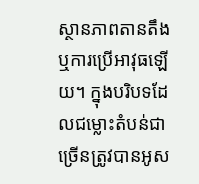ស្ថានភាពតានតឹង ឬការប្រើអាវុធឡើយ។ ក្នុងបរិបទដែលជម្លោះតំបន់ជាច្រើនត្រូវបានអូស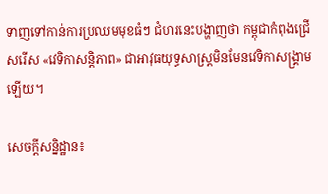ទាញទៅកាន់ការប្រឈមមុខធំៗ ជំហរនេះបង្ហាញថា កម្ពុជាកំពុងជ្រើសរើស «វេទិកាសន្តិភាព» ជាអាវុធយុទ្ធសាស្ត្រមិនមែនវេទិកាសង្គ្រាមឡើយ។

សេចក្តីសន្និដ្ឋាន៖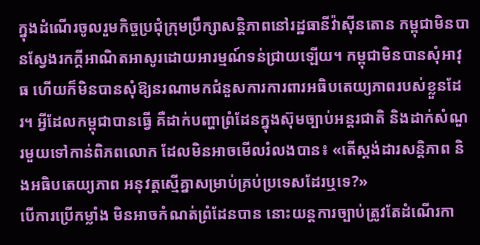ក្នុងដំណើរចូលរួមកិច្ចប្រជុំក្រុមប្រឹក្សាសន្តិភាពនៅរដ្ឋធានីវ៉ាស៊ីនតោន កម្ពុជាមិនបានស្វែងរកក្តីអាណិតអាសូរដោយអារម្មណ៍ទន់ជ្រាយឡើយ។ កម្ពុជាមិនបានសុំអាវុធ ហើយក៏មិនបានសុំឱ្យនរណាមកជំនួសការការពារអធិបតេយ្យភាពរបស់ខ្លួនដែរ។ អ្វីដែលកម្ពុជាបានធ្វើ គឺដាក់បញ្ហាព្រំដែនក្នុងស៊ុមច្បាប់អន្តរជាតិ និងដាក់សំណួរមួយទៅកាន់ពិភពលោក ដែលមិនអាចមើលរំលងបាន៖ «តើស្តង់ដារសន្តិភាព និងអធិបតេយ្យភាព អនុវត្តស្មើគ្នាសម្រាប់គ្រប់ប្រទេសដែរឬទេ?»
បើការប្រើកម្លាំង មិនអាចកំណត់ព្រំដែនបាន នោះយន្តការច្បាប់ត្រូវតែដំណើរកា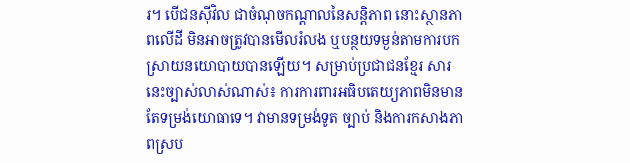រ។ បើជនស៊ីវិល ជាចំណុចកណ្តាលនៃសន្តិភាព នោះស្ថានភាពលើដី មិនអាចត្រូវបានមើលរំលង ឬបន្ថយទម្ងន់តាមការបកស្រាយនយោបាយបានឡើយ។ សម្រាប់ប្រជាជនខ្មែរ សារនេះច្បាស់លាស់ណាស់៖ ការការពារអធិបតេយ្យភាពមិនមានតែទម្រង់យោធាទេ។ វាមានទម្រង់ទូត ច្បាប់ និងការកសាងភាពស្រប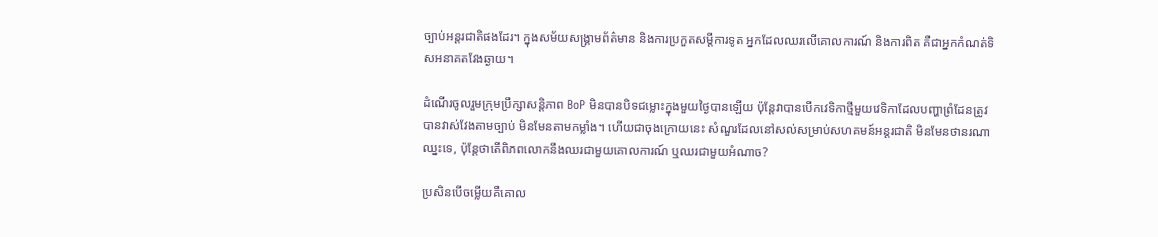ច្បាប់អន្តរជាតិផងដែរ។ ក្នុងសម័យសង្គ្រាមព័ត៌មាន និងការប្រកួតសម្តីការទូត អ្នកដែលឈរលើគោលការណ៍ និងការពិត គឺជាអ្នកកំណត់ទិសអនាគតវែងឆ្ងាយ។

ដំណើរចូលរួមក្រុមប្រឹក្សាសន្តិភាព BoP មិនបានបិទជម្លោះក្នុងមួយថ្ងៃបានឡើយ ប៉ុន្តែវាបានបើកវេទិកាថ្មីមួយវេទិកាដែលបញ្ហាព្រំដែនត្រូវបានវាស់វែងតាមច្បាប់ មិនមែនតាមកម្លាំង។ ហើយជាចុងក្រោយនេះ សំណួរដែលនៅសល់សម្រាប់សហគមន៍អន្តរជាតិ មិនមែនថានរណាឈ្នះទេ, ប៉ុន្តែថាតើពិភពលោកនឹងឈរជាមួយគោលការណ៍ ឬឈរជាមួយអំណាច?

ប្រសិនបើចម្លើយគឺគោល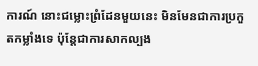ការណ៍ នោះជម្លោះព្រំដែនមួយនេះ មិនមែនជាការប្រកួតកម្លាំងទេ ប៉ុន្តែជាការសាកល្បង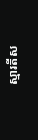ស្មារតីស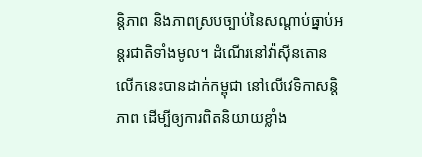ន្តិភាព និងភាពស្របច្បាប់នៃសណ្តាប់ធ្នាប់អន្តរជាតិទាំងមូល។ ដំណើរនៅវ៉ាស៊ីនតោនលើកនេះបានដាក់កម្ពុជា នៅលើវេទិកាសន្តិភាព ដើម្បីឲ្យការពិតនិយាយខ្លាំង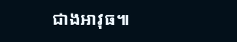ជាងអាវុធ៕